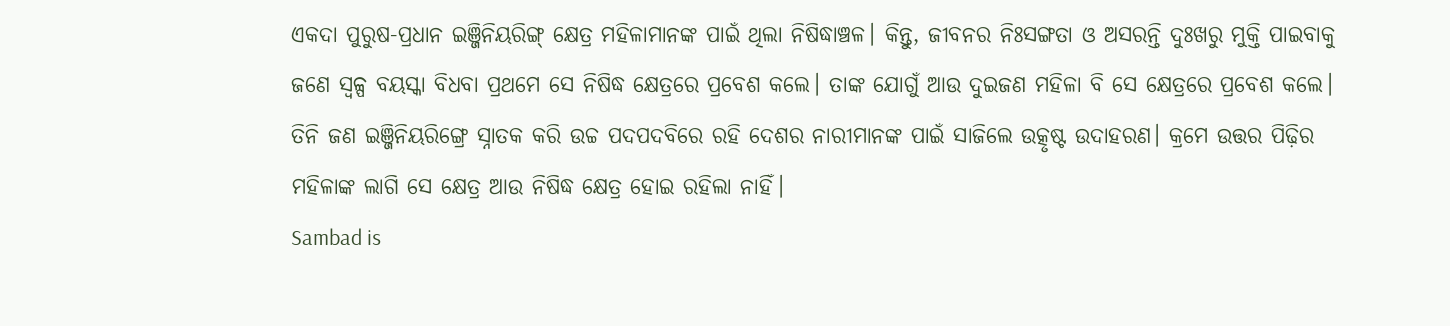ଏକଦା ପୁରୁଷ-ପ୍ରଧାନ ଇଞ୍ଜିନିୟରିଙ୍ଗ୍ କ୍ଷେତ୍ର ମହିଳାମାନଙ୍କ ପାଇଁ ଥିଲା ନିଷିଦ୍ଧାଞ୍ଚଳ। କିନ୍ତୁ, ଜୀବନର ନିଃସଙ୍ଗତା ଓ ଅସରନ୍ତି ଦୁଃଖରୁ ମୁକ୍ତି ପାଇବାକୁ ଜଣେ ସ୍ବଳ୍ପ ବୟସ୍କା ବିଧବା ପ୍ରଥମେ ସେ ନିଷିଦ୍ଧ କ୍ଷେତ୍ରରେ ପ୍ରବେଶ କଲେ। ତାଙ୍କ ଯୋଗୁଁ ଆଉ ଦୁଇଜଣ ମହିଳା ବି ସେ କ୍ଷେତ୍ରରେ ପ୍ରବେଶ କଲେ। ତିନି ଜଣ ଇଞ୍ଜିନିୟରିଙ୍ଗ୍ରେ ସ୍ନାତକ କରି ଉଚ୍ଚ ପଦପଦବିରେ ରହି ଦେଶର ନାରୀମାନଙ୍କ ପାଇଁ ସାଜିଲେ ଉତ୍କୃଷ୍ଟ ଉଦାହରଣ। କ୍ରମେ ଉତ୍ତର ପିଢ଼ିର ମହିଳାଙ୍କ ଲାଗି ସେ କ୍ଷେତ୍ର ଆଉ ନିଷିଦ୍ଧ କ୍ଷେତ୍ର ହୋଇ ରହିଲା ନାହିଁ।
Sambad is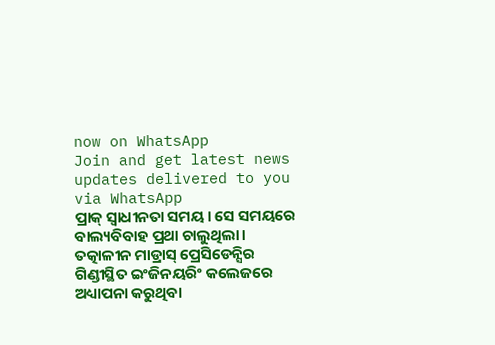now on WhatsApp
Join and get latest news updates delivered to you via WhatsApp
ପ୍ରାକ୍ ସ୍ବାଧୀନତା ସମୟ। ସେ ସମୟରେ ବାଲ୍ୟବିବାହ ପ୍ରଥା ଚାଲୁଥିଲା। ତତ୍କାଳୀନ ମାଡ୍ରାସ୍ ପ୍ରେସିଡେନ୍ସିର ଗିଣ୍ଡୀସ୍ଥିତ ଇଂଜିନୟରିଂ କଲେଜରେ ଅଧ୍ୟାପନା କରୁଥିବା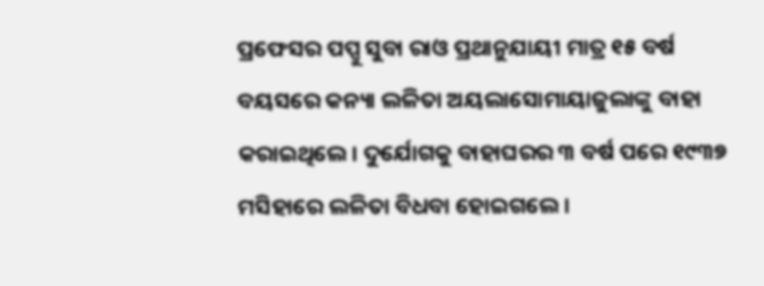ପ୍ରଫେସର ପପ୍ପୁ ସୁବା ରାଓ ପ୍ରଥାନୁଯାୟୀ ମାତ୍ର ୧୫ ବର୍ଷ ବୟସରେ କନ୍ୟା ଲଳିତା ଅୟଲାସୋମାୟାଜୁଲାଙ୍କୁ ବାହା କରାଇଥିଲେ। ଦୁର୍ଯୋଗକୁ ବାହାଘରର ୩ ବର୍ଷ ପରେ ୧୯୩୭ ମସିହାରେ ଲଳିତା ବିଧବା ହୋଇଗଲେ।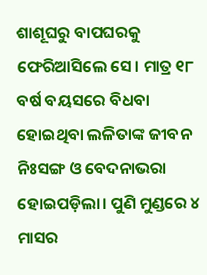ଶାଶୂଘରୁ ବାପଘରକୁ ଫେରିଆସିଲେ ସେ। ମାତ୍ର ୧୮ ବର୍ଷ ବୟସରେ ବିଧବା ହୋଇଥିବା ଲଳିତାଙ୍କ ଜୀବନ ନିଃସଙ୍ଗ ଓ ବେଦନାଭରା ହୋଇପଡ଼ିଲା। ପୁଣି ମୁଣ୍ଡରେ ୪ ମାସର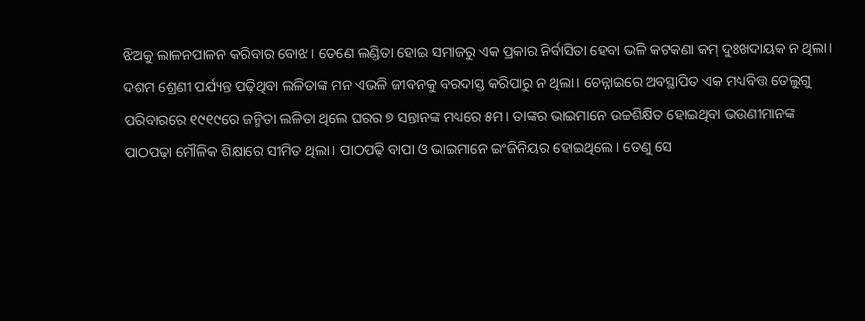ଝିଅକୁ ଲାଳନପାଳନ କରିବାର ବୋଝ। ତେଣେ ଲଣ୍ଡିତା ହୋଇ ସମାଜରୁ ଏକ ପ୍ରକାର ନିର୍ବାସିତା ହେବା ଭଳି କଟକଣା କମ୍ ଦୁଃଖଦାୟକ ନ ଥିଲା। ଦଶମ ଶ୍ରେଣୀ ପର୍ଯ୍ୟନ୍ତ ପଢ଼ିଥିବା ଲଳିତାଙ୍କ ମନ ଏଭଳି ଜୀବନକୁ ବରଦାସ୍ତ କରିପାରୁ ନ ଥିଲା। ଚେନ୍ନାଇରେ ଅବସ୍ଥାପିତ ଏକ ମଧ୍ୟବିତ୍ତ ତେଲୁଗୁ ପରିବାରରେ ୧୯୧୯ରେ ଜନ୍ମିତା ଲଳିତା ଥିଲେ ଘରର ୭ ସନ୍ତାନଙ୍କ ମଧ୍ୟରେ ୫ମ। ତାଙ୍କର ଭାଇମାନେ ଉଚ୍ଚଶିକ୍ଷିତ ହୋଇଥିବା ଭଉଣୀମାନଙ୍କ ପାଠପଢ଼ା ମୌଳିକ ଶିକ୍ଷାରେ ସୀମିତ ଥିଲା। ପାଠପଢ଼ି ବାପା ଓ ଭାଇମାନେ ଇଂଜିନିୟର ହୋଇଥିଲେ। ତେଣୁ ସେ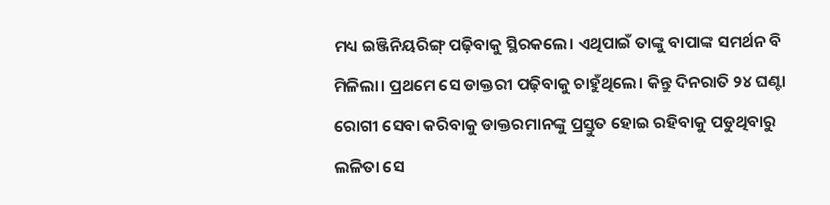ମଧ୍ୟ ଇଞ୍ଜିନିୟରିଙ୍ଗ୍ ପଢ଼ିବାକୁ ସ୍ଥିରକଲେ। ଏଥିପାଇଁ ତାଙ୍କୁ ବାପାଙ୍କ ସମର୍ଥନ ବି ମିଳିଲା। ପ୍ରଥମେ ସେ ଡାକ୍ତରୀ ପଢ଼ିବାକୁ ଚାହୁଁଥିଲେ। କିନ୍ତୁ ଦିନରାତି ୨୪ ଘଣ୍ଟା ରୋଗୀ ସେବା କରିବାକୁ ଡାକ୍ତରମାନଙ୍କୁ ପ୍ରସ୍ତୁତ ହୋଇ ରହିବାକୁ ପଡୁଥିବାରୁ ଲଳିତା ସେ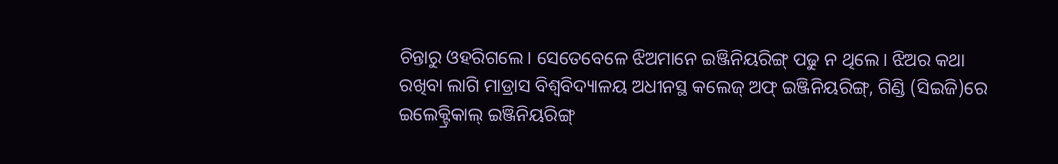ଚିନ୍ତାରୁ ଓହରିଗଲେ। ସେତେବେଳେ ଝିଅମାନେ ଇଞ୍ଜିନିୟରିଙ୍ଗ୍ ପଢୁ ନ ଥିଲେ। ଝିଅର କଥା ରଖିବା ଲାଗି ମାଡ୍ରାସ ବିଶ୍ବବିଦ୍ୟାଳୟ ଅଧୀନସ୍ଥ କଲେଜ୍ ଅଫ୍ ଇଞ୍ଜିନିୟରିଙ୍ଗ୍, ଗିଣ୍ଡି (ସିଇଜି)ରେ ଇଲେକ୍ଟ୍ରିକାଲ୍ ଇଞ୍ଜିନିୟରିଙ୍ଗ୍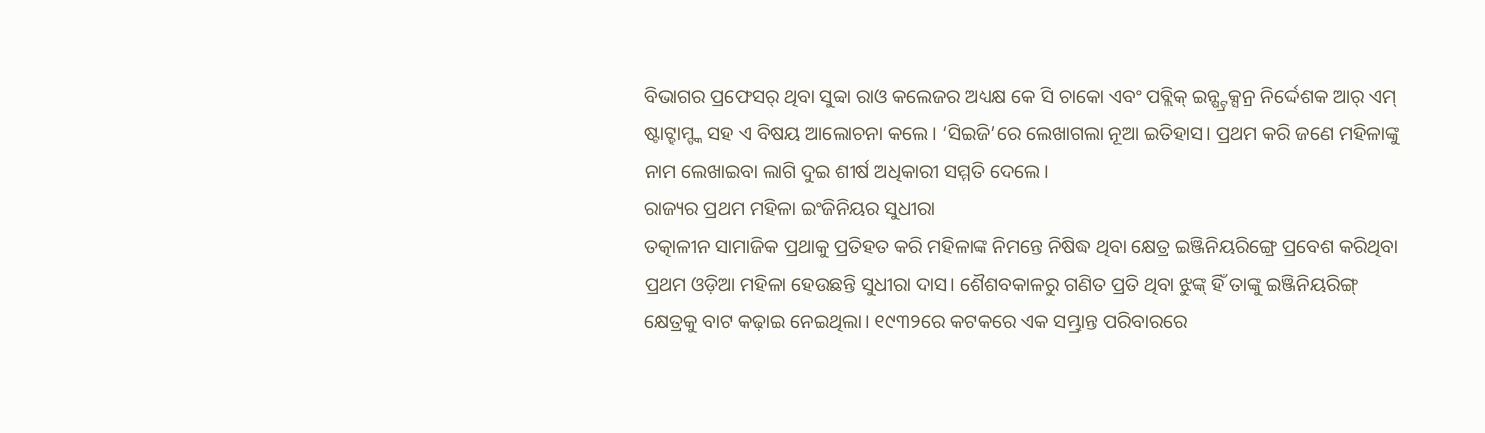ବିଭାଗର ପ୍ରଫେସର୍ ଥିବା ସୁବ୍ବା ରାଓ କଲେଜର ଅଧ୍ୟକ୍ଷ କେ ସି ଚାକୋ ଏବଂ ପବ୍ଲିକ୍ ଇନ୍ଷ୍ଟ୍ରକ୍ସନ୍ର ନିର୍ଦ୍ଦେଶକ ଆର୍ ଏମ୍ ଷ୍ଟାଟ୍ହାମ୍ଙ୍କ ସହ ଏ ବିଷୟ ଆଲୋଚନା କଲେ। ‘ସିଇଜି’ରେ ଲେଖାଗଲା ନୂଆ ଇତିହାସ। ପ୍ରଥମ କରି ଜଣେ ମହିଳାଙ୍କୁ ନାମ ଲେଖାଇବା ଲାଗି ଦୁଇ ଶୀର୍ଷ ଅଧିକାରୀ ସମ୍ମତି ଦେଲେ।
ରାଜ୍ୟର ପ୍ରଥମ ମହିଳା ଇଂଜିନିୟର ସୁଧୀରା
ତତ୍କାଳୀନ ସାମାଜିକ ପ୍ରଥାକୁ ପ୍ରତିହତ କରି ମହିଳାଙ୍କ ନିମନ୍ତେ ନିଷିଦ୍ଧ ଥିବା କ୍ଷେତ୍ର ଇଞ୍ଜିନିୟରିଙ୍ଗ୍ରେ ପ୍ରବେଶ କରିଥିବା ପ୍ରଥମ ଓଡ଼ିଆ ମହିଳା ହେଉଛନ୍ତି ସୁଧୀରା ଦାସ। ଶୈଶବକାଳରୁ ଗଣିତ ପ୍ରତି ଥିବା ଝୁଙ୍କ୍ ହିଁ ତାଙ୍କୁ ଇଞ୍ଜିନିୟରିଙ୍ଗ୍ କ୍ଷେତ୍ରକୁ ବାଟ କଢ଼ାଇ ନେଇଥିଲା। ୧୯୩୨ରେ କଟକରେ ଏକ ସମ୍ଭ୍ରାନ୍ତ ପରିବାରରେ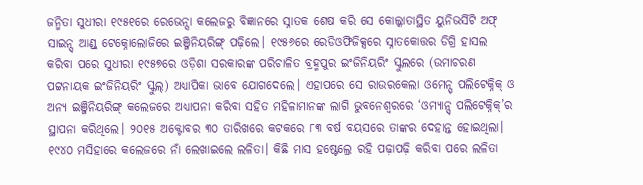ଜନ୍ମିତା ସୁଧୀରା ୧୯୫୧ରେ ରେଭେନ୍ସା କଲେଜରୁ ବିଜ୍ଞାନରେ ସ୍ନାତକ ଶେଷ କରି ସେ କୋଲ୍କାତାସ୍ଥିତ ୟୁନିଭର୍ସିଟି ଅଫ୍ ସାଇନ୍ସ୍ ଆଣ୍ଡ୍ ଟେକ୍ନୋଲୋଜିରେ ଇଞ୍ଜିନିୟରିଙ୍ଗ୍ ପଢ଼ିଲେ। ୧୯୫୬ରେ ରେଡିଓଫିଜିକ୍ସରେ ସ୍ନାତକୋତ୍ତର ଡିଗ୍ରି ହାସଲ କରିବା ପରେ ସୁଧୀରା ୧୯୫୭ରେ ଓଡ଼ିଶା ସରକାରଙ୍କ ପରିଚାଳିତ ବ୍ରହ୍ମପୁର ଇଂଜିନିୟରିଂ ସ୍କୁଲରେ (ଉମାଚରଣ ପଟ୍ଟନାୟକ ଇଂଜିନିୟରିଂ ସ୍କୁଲ୍) ଅଧ୍ୟାପିକା ଭାବେ ଯୋଗଦେଲେ। ଏହାପରେ ସେ ରାଉରକେଲା ଓମେନ୍ସ୍ ପଲିଟେକ୍ନିକ୍ ଓ ଅନ୍ୟ ଇଞ୍ଜିନିୟରିଙ୍ଗ୍ କଲେଜରେ ଅଧ୍ୟାପନା କରିବା ସହିତ ମହିଳାମାନଙ୍କ ଲାଗି ଭୁବନେଶ୍ବରରେ ‘ଓମ୍ୟାନ୍ସ୍ ପଲିଟେକ୍ନିକ୍’ର ସ୍ଥାପନା କରିଥିଲେ। ୨୦୧୫ ଅକ୍ଟୋବର ୩୦ ତାରିଖରେ କଟକରେ ୮୩ ବର୍ଷ ବୟସରେ ତାଙ୍କର ଦେହାନ୍ତ ହୋଇଥିଲା।
୧୯୪୦ ମସିହାରେ କଲେଜରେ ନାଁ ଲେଖାଇଲେ ଲଳିତା। କିଛି ମାସ ହଷ୍ଟେଲ୍ରେ ରହି ପଢ଼ାପଢ଼ି କରିବା ପରେ ଲଳିତା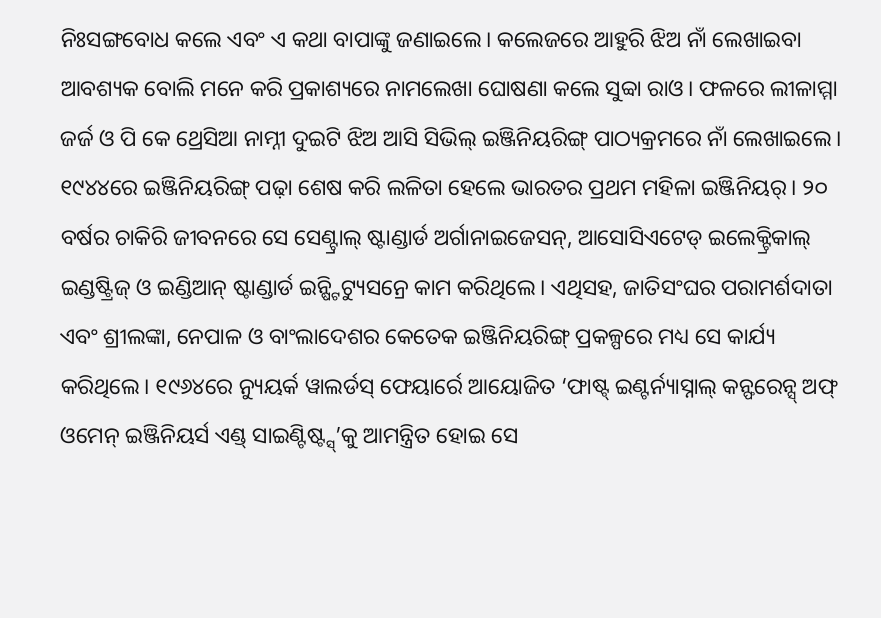ନିଃସଙ୍ଗବୋଧ କଲେ ଏବଂ ଏ କଥା ବାପାଙ୍କୁ ଜଣାଇଲେ। କଲେଜରେ ଆହୁରି ଝିଅ ନାଁ ଲେଖାଇବା ଆବଶ୍ୟକ ବୋଲି ମନେ କରି ପ୍ରକାଶ୍ୟରେ ନାମଲେଖା ଘୋଷଣା କଲେ ସୁବ୍ବା ରାଓ। ଫଳରେ ଲୀଳାମ୍ମା ଜର୍ଜ ଓ ପି କେ ଥ୍ରେସିଆ ନାମ୍ନୀ ଦୁଇଟି ଝିଅ ଆସି ସିଭିଲ୍ ଇଞ୍ଜିନିୟରିଙ୍ଗ୍ ପାଠ୍ୟକ୍ରମରେ ନାଁ ଲେଖାଇଲେ।
୧୯୪୪ରେ ଇଞ୍ଜିନିୟରିଙ୍ଗ୍ ପଢ଼ା ଶେଷ କରି ଲଳିତା ହେଲେ ଭାରତର ପ୍ରଥମ ମହିଳା ଇଞ୍ଜିନିୟର୍। ୨୦ ବର୍ଷର ଚାକିରି ଜୀବନରେ ସେ ସେଣ୍ଟ୍ରାଲ୍ ଷ୍ଟାଣ୍ଡାର୍ଡ ଅର୍ଗାନାଇଜେସନ୍, ଆସୋସିଏଟେଡ୍ ଇଲେକ୍ଟ୍ରିକାଲ୍ ଇଣ୍ଡଷ୍ଟ୍ରିଜ୍ ଓ ଇଣ୍ଡିଆନ୍ ଷ୍ଟାଣ୍ଡାର୍ଡ ଇନ୍ଷ୍ଟିଟ୍ୟୁସନ୍ରେ କାମ କରିଥିଲେ। ଏଥିସହ, ଜାତିସଂଘର ପରାମର୍ଶଦାତା ଏବଂ ଶ୍ରୀଲଙ୍କା, ନେପାଳ ଓ ବାଂଲାଦେଶର କେତେକ ଇଞ୍ଜିନିୟରିଙ୍ଗ୍ ପ୍ରକଳ୍ପରେ ମଧ୍ୟ ସେ କାର୍ଯ୍ୟ କରିଥିଲେ। ୧୯୬୪ରେ ନ୍ୟୁୟର୍କ ୱାଲର୍ଡସ୍ ଫେୟାର୍ରେ ଆୟୋଜିତ ‘ଫାଷ୍ଟ୍ ଇଣ୍ଟର୍ନ୍ୟାସ୍ନାଲ୍ କନ୍ଫରେନ୍ସ୍ ଅଫ୍ ଓମେନ୍ ଇଞ୍ଜିନିୟର୍ସ ଏଣ୍ଡ୍ ସାଇଣ୍ଟିଷ୍ଟ୍ସ୍’କୁ ଆମନ୍ତ୍ରିତ ହୋଇ ସେ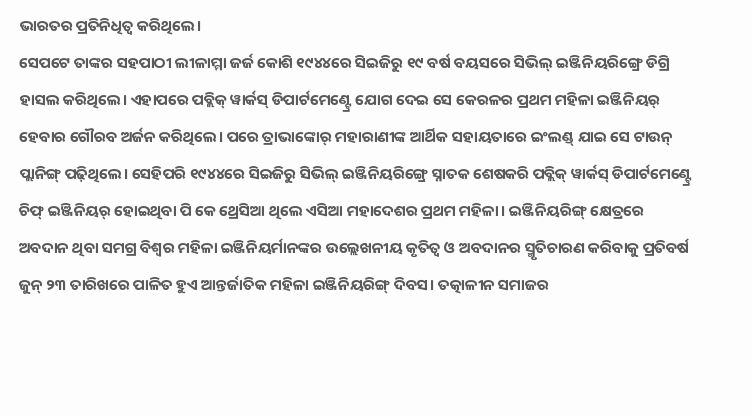ଭାରତର ପ୍ରତିନିଧିତ୍ବ କରିଥିଲେ।
ସେପଟେ ତାଙ୍କର ସହପାଠୀ ଲୀଳାମ୍ମା ଜର୍ଜ କୋଶି ୧୯୪୪ରେ ସିଇଜିରୁ ୧୯ ବର୍ଷ ବୟସରେ ସିଭିଲ୍ ଇଞ୍ଜିନିୟରିଙ୍ଗ୍ରେ ଡିଗ୍ରି ହାସଲ କରିଥିଲେ। ଏହାପରେ ପବ୍ଲିକ୍ ୱାର୍କସ୍ ଡିପାର୍ଟମେଣ୍ଟ୍ରେ ଯୋଗ ଦେଇ ସେ କେରଳର ପ୍ରଥମ ମହିଳା ଇଞ୍ଜିନିୟର୍ ହେବାର ଗୌରବ ଅର୍ଜନ କରିଥିଲେ। ପରେ ତ୍ରାଭାଙ୍କୋର୍ ମହାରାଣୀଙ୍କ ଆର୍ଥିକ ସହାୟତାରେ ଇଂଲଣ୍ଡ୍ ଯାଇ ସେ ଟାଉନ୍ ପ୍ଲାନିଙ୍ଗ୍ ପଢ଼ିଥିଲେ। ସେହିପରି ୧୯୪୪ରେ ସିଇଜିରୁ ସିଭିଲ୍ ଇଞ୍ଜିନିୟରିଙ୍ଗ୍ରେ ସ୍ନାତକ ଶେଷକରି ପବ୍ଲିକ୍ ୱାର୍କସ୍ ଡିପାର୍ଟମେଣ୍ଟ୍ରେ ଚିଫ୍ ଇଞ୍ଜିନିୟର୍ ହୋଇଥିବା ପି କେ ଥ୍ରେସିଆ ଥିଲେ ଏସିଆ ମହାଦେଶର ପ୍ରଥମ ମହିଳା। ଇଞ୍ଜିନିୟରିଙ୍ଗ୍ କ୍ଷେତ୍ରରେ ଅବଦାନ ଥିବା ସମଗ୍ର ବିଶ୍ବର ମହିଳା ଇଞ୍ଜିନିୟର୍ମାନଙ୍କର ଉଲ୍ଲେଖନୀୟ କୃତିତ୍ବ ଓ ଅବଦାନର ସ୍ମୃତିଚାରଣ କରିବାକୁ ପ୍ରତିବର୍ଷ ଜୁନ୍ ୨୩ ତାରିଖରେ ପାଳିତ ହୁଏ ଆନ୍ତର୍ଜାତିକ ମହିଳା ଇଞ୍ଜିନିୟରିଙ୍ଗ୍ ଦିବସ। ତତ୍କାଳୀନ ସମାଜର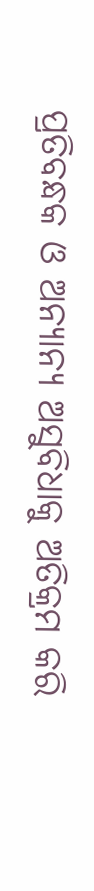ପ୍ରତିବନ୍ଧକ ଓ ଅନ୍ୟାନ୍ୟ ଅସୁବିଧାକୁ ଅତିକ୍ରମ କରି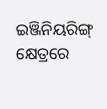ଇଞ୍ଜିନିୟରିଙ୍ଗ୍ କ୍ଷେତ୍ରରେ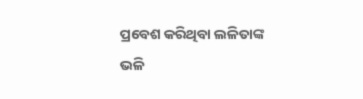ପ୍ରବେଶ କରିଥିବା ଲଳିତାଙ୍କ ଭଳି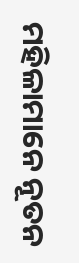ମହିଳାମାନେ ନୂତନ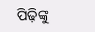ପିଢ଼ିଙ୍କୁ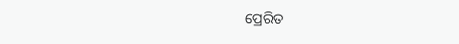ପ୍ରେରିତ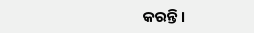କରନ୍ତି।